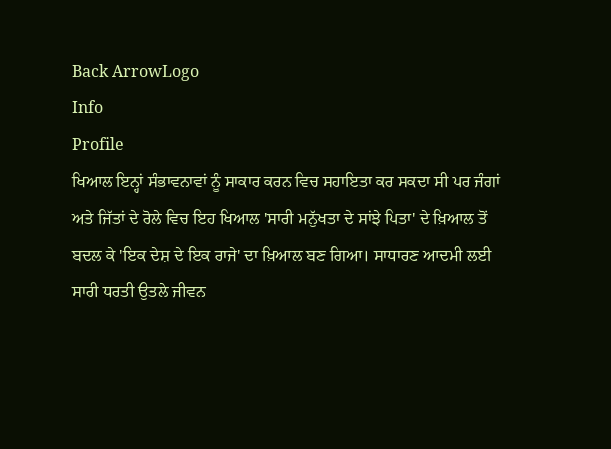Back ArrowLogo
Info
Profile
ਖਿਆਲ ਇਨ੍ਹਾਂ ਸੰਭਾਵਨਾਵਾਂ ਨੂੰ ਸਾਕਾਰ ਕਰਨ ਵਿਚ ਸਹਾਇਤਾ ਕਰ ਸਕਦਾ ਸੀ ਪਰ ਜੰਗਾਂ ਅਤੇ ਜਿੱਤਾਂ ਦੇ ਰੋਲੇ ਵਿਚ ਇਹ ਖਿਆਲ 'ਸਾਰੀ ਮਨੁੱਖਤਾ ਦੇ ਸਾਂਝੇ ਪਿਤਾ' ਦੇ ਖ਼ਿਆਲ ਤੋਂ ਬਦਲ ਕੇ 'ਇਕ ਦੇਸ਼ ਦੇ ਇਕ ਰਾਜੇ' ਦਾ ਖ਼ਿਆਲ ਬਣ ਗਿਆ। ਸਾਧਾਰਣ ਆਦਮੀ ਲਈ ਸਾਰੀ ਧਰਤੀ ਉਤਲੇ ਜੀਵਨ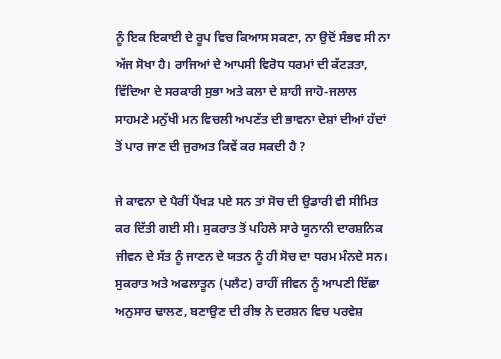ਨੂੰ ਇਕ ਇਕਾਈ ਦੇ ਰੂਪ ਵਿਚ ਕਿਆਸ ਸਕਣਾ, ਨਾ ਉਦੋਂ ਸੰਭਵ ਸੀ ਨਾ ਅੱਜ ਸੋਖਾ ਹੈ। ਰਾਜਿਆਂ ਦੇ ਆਪਸੀ ਵਿਰੋਧ ਧਰਮਾਂ ਦੀ ਕੱਟੜਤਾ, ਵਿੱਦਿਆ ਦੇ ਸਰਕਾਰੀ ਸੁਭਾ ਅਤੇ ਕਲਾ ਦੇ ਸ਼ਾਹੀ ਜਾਹੋ-ਜਲਾਲ ਸਾਹਮਣੇ ਮਨੁੱਖੀ ਮਨ ਵਿਚਲੀ ਅਪਣੱਤ ਦੀ ਭਾਵਨਾ ਦੇਸ਼ਾਂ ਦੀਆਂ ਹੱਦਾਂ ਤੋਂ ਪਾਰ ਜਾਣ ਦੀ ਜੁਰਅਤ ਕਿਵੇਂ ਕਰ ਸਕਦੀ ਹੈ ?

ਜੇ ਕਾਵਨਾ ਦੇ ਪੈਰੀਂ ਪੈਂਖੜ ਪਏ ਸਨ ਤਾਂ ਸੋਚ ਦੀ ਉਡਾਰੀ ਵੀ ਸੀਮਿਤ ਕਰ ਦਿੱਤੀ ਗਈ ਸੀ। ਸੁਕਰਾਤ ਤੋਂ ਪਹਿਲੇ ਸਾਰੇ ਯੂਨਾਨੀ ਦਾਰਸ਼ਨਿਕ ਜੀਵਨ ਦੇ ਸੱਤ ਨੂੰ ਜਾਣਨ ਦੇ ਯਤਨ ਨੂੰ ਹੀ ਸੋਚ ਦਾ ਧਰਮ ਮੰਨਦੇ ਸਨ। ਸੁਕਰਾਤ ਅਤੇ ਅਫਲਾਤੂਨ (ਪਲੈਟ) ਰਾਹੀਂ ਜੀਵਨ ਨੂੰ ਆਪਣੀ ਇੱਛਾ ਅਨੁਸਾਰ ਢਾਲਣ, ਬਣਾਉਣ ਦੀ ਰੀਝ ਨੇ ਦਰਸ਼ਨ ਵਿਚ ਪਰਵੇਸ਼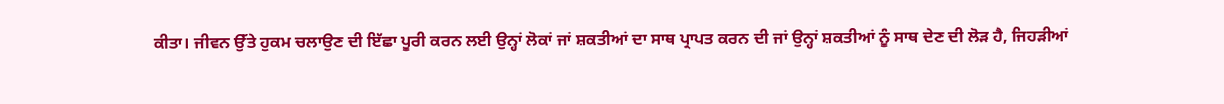ਕੀਤਾ। ਜੀਵਨ ਉੱਤੇ ਹੁਕਮ ਚਲਾਉਣ ਦੀ ਇੱਛਾ ਪੂਰੀ ਕਰਨ ਲਈ ਉਨ੍ਹਾਂ ਲੋਕਾਂ ਜਾਂ ਸ਼ਕਤੀਆਂ ਦਾ ਸਾਥ ਪ੍ਰਾਪਤ ਕਰਨ ਦੀ ਜਾਂ ਉਨ੍ਹਾਂ ਸ਼ਕਤੀਆਂ ਨੂੰ ਸਾਥ ਦੇਣ ਦੀ ਲੋੜ ਹੈ, ਜਿਹੜੀਆਂ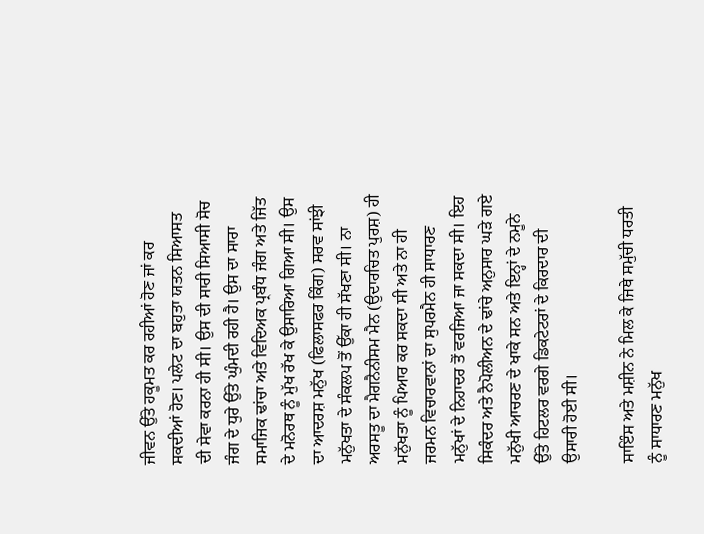ਜੀਵਨ ਉੱਤੇ ਹਕੂਮਤ ਕਰ ਰਹੀਆਂ ਹੋਣ ਜਾਂ ਕਰ ਸਕਦੀਆਂ ਹੋਣ। ਪਲੇਟ ਦਾ ਬਹੁਤਾ ਯਤਨ ਸਿਆਸਤ ਦੀ ਸੇਵਾ ਕਰਨਾ ਹੀ ਸੀ। ਉਸ ਦੀ ਸਾਰੀ ਸਿਆਸੀ ਸੋਚ ਜੰਗ ਦੇ ਧੁਰੇ ਉੱਤੇ ਘੁੰਮਦੀ ਰਹੀ ਹੈ। ਉਸ ਦਾ ਸਾਰਾ ਸਮਾਜਿਕ ਢਾਂਚਾ ਅਤੇ ਵਿਦਿਅਕ ਪ੍ਰਬੰਧ ਜੰਗ ਅਤੇ ਜਿੱਤ ਦੇ ਮਨੋਰਥ ਨੂੰ ਮੁੱਖ ਰੱਖ ਕੇ ਉਸਾਰਿਆ ਗਿਆ ਸੀ। ਉਸ ਦਾ ਆਦਰਸ਼ ਮਨੁੱਖ (ਫਿਲਾਸਫਰ ਕਿੰਗ) ਸਰਵ ਸਾਂਝੀ ਮਨੁੱਖਤਾ ਦੇ ਸੰਕਲਪ ਤੋਂ ਉੱਕਾ ਹੀ ਸੱਖਣਾ ਸੀ। ਨਾ ਅਰਸਤੂ ਦਾ ਮੈਗਨੈਨੀਸਮ ਮੈਨ (ਉਦਾਰਚਿਤ ਪੁਰਸ਼) ਹੀ ਮਨੁੱਖਤਾ ਨੂੰ ਪਿਆਰ ਕਰ ਸਕਦਾ ਸੀ ਅਤੇ ਨਾ ਹੀ ਜਰਮਨ ਵਿਚਾਰਵਾਨਾਂ ਦਾ ਸੁਪਰਮੈਨ ਹੀ ਸਾਧਾਰਣ ਮਨੁੱਖਾਂ ਦੇ ਨਿਹਾਦਰ ਤੋਂ ਵਰਜਿਆ ਜਾ ਸਕਦਾ ਸੀ। ਇਹ ਸਿਕੰਦਰ ਅਤੇ ਨੈਪੋਲੀਅਨ ਦੇ ਢਾਂਚੇ ਅਨੁਸਾਰ ਘੜੇ ਗਏ ਮਨੁੱਖੀ ਆਚਰਣ ਦੇ ਖਾਕੇ ਸਨ ਅਤੇ ਇਨ੍ਹਾਂ ਦੇ ਨਮੂਨੇ ਉੱਤੇ ਹਿਟਲਰ ਵਰਗੇ ਡਿਕਟੇਟਰਾਂ ਦੇ ਕਿਰਦਾਰ ਦੀ ਉਸਾਰੀ ਹੋਈ ਸੀ।

ਸਾਇੰਸ ਅਤੇ ਮਸ਼ੀਨ ਨੇ ਮਿਲ ਕੇ ਜਿਥੇ ਸਮੁੱਚੀ ਧਰਤੀ ਨੂੰ ਸਾਧਾਰਣ ਮਨੁੱਖ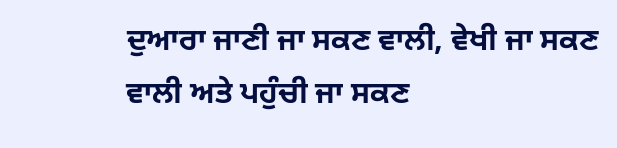ਦੁਆਰਾ ਜਾਣੀ ਜਾ ਸਕਣ ਵਾਲੀ, ਵੇਖੀ ਜਾ ਸਕਣ ਵਾਲੀ ਅਤੇ ਪਹੁੰਚੀ ਜਾ ਸਕਣ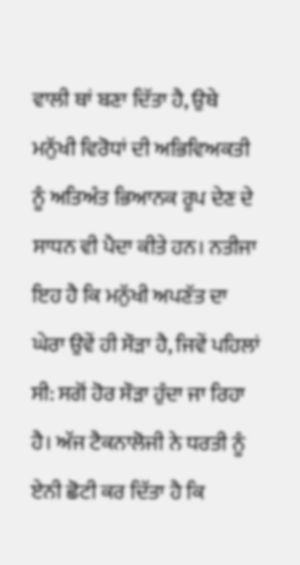ਵਾਲੀ ਥਾਂ ਬਣਾ ਦਿੱਤਾ ਹੈ, ਉਥੇ ਮਨੁੱਖੀ ਵਿਰੋਧਾਂ ਦੀ ਅਭਿਵਿਅਕਤੀ ਨੂੰ ਅਤਿਅੰਤ ਭਿਆਨਕ ਰੂਪ ਦੇਣ ਦੇ ਸਾਧਨ ਵੀ ਪੈਦਾ ਕੀਤੇ ਹਨ। ਨਤੀਜਾ ਇਹ ਹੈ ਕਿ ਮਨੁੱਖੀ ਅਪਣੱਤ ਦਾ ਘੇਰਾ ਉਵੇਂ ਹੀ ਸੌੜਾ ਹੈ, ਜਿਵੇਂ ਪਹਿਲਾਂ ਸੀ: ਸਗੋਂ ਹੋਰ ਸੌੜਾ ਹੁੰਦਾ ਜਾ ਰਿਹਾ ਹੈ। ਅੱਜ ਟੈਕਨਾਲੋਜੀ ਨੇ ਧਰਤੀ ਨੂੰ ਏਨੀ ਛੋਟੀ ਕਰ ਦਿੱਤਾ ਹੈ ਕਿ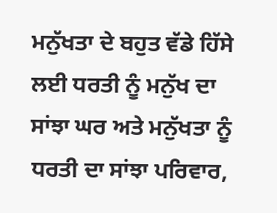ਮਨੁੱਖਤਾ ਦੇ ਬਹੁਤ ਵੱਡੇ ਹਿੱਸੇ ਲਈ ਧਰਤੀ ਨੂੰ ਮਨੁੱਖ ਦਾ ਸਾਂਝਾ ਘਰ ਅਤੇ ਮਨੁੱਖਤਾ ਨੂੰ ਧਰਤੀ ਦਾ ਸਾਂਝਾ ਪਰਿਵਾਰ,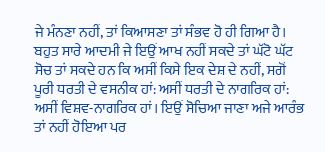ਜੇ ਮੰਨਣਾ ਨਹੀਂ, ਤਾਂ ਕਿਆਸਣਾ ਤਾਂ ਸੰਭਵ ਹੋ ਹੀ ਗਿਆ ਹੈ। ਬਹੁਤ ਸਾਰੇ ਆਦਮੀ ਜੇ ਇਉਂ ਆਖ ਨਹੀਂ ਸਕਦੇ ਤਾਂ ਘੱਟੋ ਘੱਟ ਸੋਚ ਤਾਂ ਸਕਦੇ ਹਨ ਕਿ ਅਸੀਂ ਕਿਸੇ ਇਕ ਦੇਸ਼ ਦੇ ਨਹੀਂ, ਸਗੋਂ ਪੂਰੀ ਧਰਤੀ ਦੇ ਵਸਨੀਕ ਹਾਂ: ਅਸੀਂ ਧਰਤੀ ਦੇ ਨਾਗਰਿਕ ਹਾਂ: ਅਸੀਂ ਵਿਸ਼ਵ-ਨਾਗਰਿਕ ਹਾਂ। ਇਉਂ ਸੋਚਿਆ ਜਾਣਾ ਅਜੇ ਆਰੰਭ ਤਾਂ ਨਹੀਂ ਹੋਇਆ ਪਰ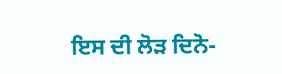ਇਸ ਦੀ ਲੋੜ ਦਿਨੋ-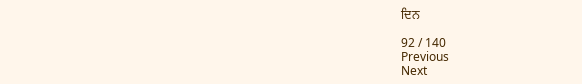ਦਿਨ

92 / 140
Previous
Next